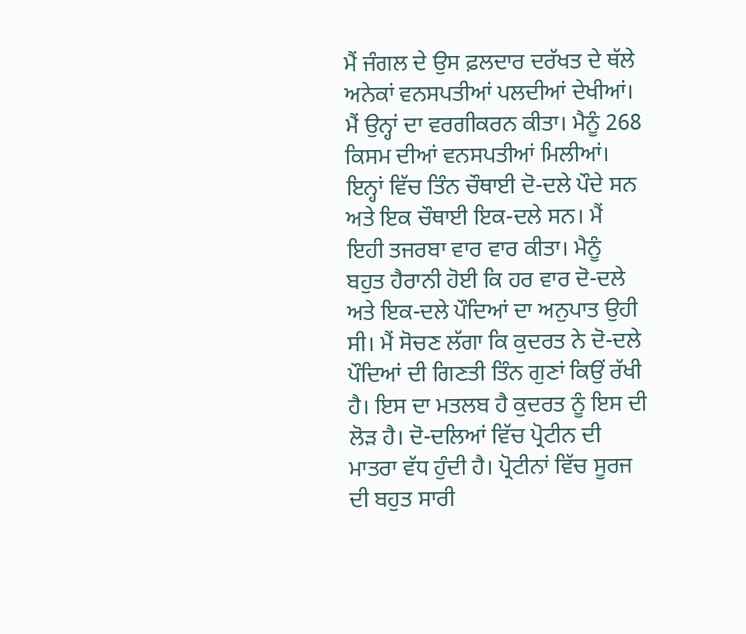ਮੈਂ ਜੰਗਲ ਦੇ ਉਸ ਫ਼ਲਦਾਰ ਦਰੱਖਤ ਦੇ ਥੱਲੇ ਅਨੇਕਾਂ ਵਨਸਪਤੀਆਂ ਪਲਦੀਆਂ ਦੇਖੀਆਂ। ਮੈਂ ਉਨ੍ਹਾਂ ਦਾ ਵਰਗੀਕਰਨ ਕੀਤਾ। ਮੈਨੂੰ 268 ਕਿਸਮ ਦੀਆਂ ਵਨਸਪਤੀਆਂ ਮਿਲੀਆਂ। ਇਨ੍ਹਾਂ ਵਿੱਚ ਤਿੰਨ ਚੌਥਾਈ ਦੋ-ਦਲੇ ਪੌਦੇ ਸਨ ਅਤੇ ਇਕ ਚੌਥਾਈ ਇਕ-ਦਲੇ ਸਨ। ਮੈਂ ਇਹੀ ਤਜਰਬਾ ਵਾਰ ਵਾਰ ਕੀਤਾ। ਮੈਨੂੰ ਬਹੁਤ ਹੈਰਾਨੀ ਹੋਈ ਕਿ ਹਰ ਵਾਰ ਦੋ-ਦਲੇ ਅਤੇ ਇਕ-ਦਲੇ ਪੌਦਿਆਂ ਦਾ ਅਨੁਪਾਤ ਉਹੀ ਸੀ। ਮੈਂ ਸੋਚਣ ਲੱਗਾ ਕਿ ਕੁਦਰਤ ਨੇ ਦੋ-ਦਲੇ ਪੌਦਿਆਂ ਦੀ ਗਿਣਤੀ ਤਿੰਨ ਗੁਣਾਂ ਕਿਉਂ ਰੱਖੀ ਹੈ। ਇਸ ਦਾ ਮਤਲਬ ਹੈ ਕੁਦਰਤ ਨੂੰ ਇਸ ਦੀ ਲੋੜ ਹੈ। ਦੋ-ਦਲਿਆਂ ਵਿੱਚ ਪ੍ਰੋਟੀਨ ਦੀ ਮਾਤਰਾ ਵੱਧ ਹੁੰਦੀ ਹੈ। ਪ੍ਰੋਟੀਨਾਂ ਵਿੱਚ ਸੂਰਜ ਦੀ ਬਹੁਤ ਸਾਰੀ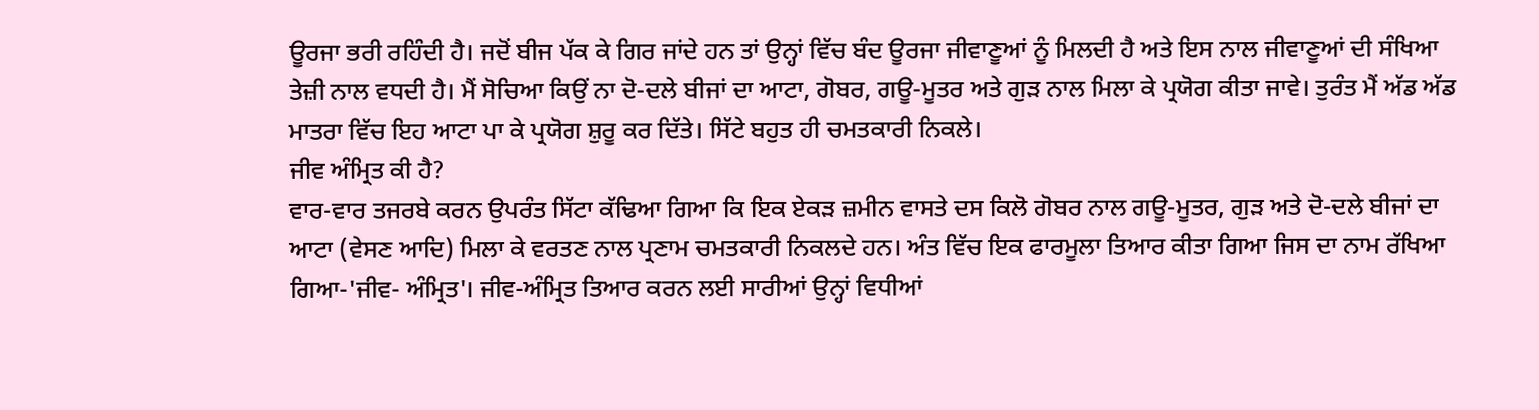ਊਰਜਾ ਭਰੀ ਰਹਿੰਦੀ ਹੈ। ਜਦੋਂ ਬੀਜ ਪੱਕ ਕੇ ਗਿਰ ਜਾਂਦੇ ਹਨ ਤਾਂ ਉਨ੍ਹਾਂ ਵਿੱਚ ਬੰਦ ਊਰਜਾ ਜੀਵਾਣੂਆਂ ਨੂੰ ਮਿਲਦੀ ਹੈ ਅਤੇ ਇਸ ਨਾਲ ਜੀਵਾਣੂਆਂ ਦੀ ਸੰਖਿਆ ਤੇਜ਼ੀ ਨਾਲ ਵਧਦੀ ਹੈ। ਮੈਂ ਸੋਚਿਆ ਕਿਉਂ ਨਾ ਦੋ-ਦਲੇ ਬੀਜਾਂ ਦਾ ਆਟਾ, ਗੋਬਰ, ਗਊ-ਮੂਤਰ ਅਤੇ ਗੁੜ ਨਾਲ ਮਿਲਾ ਕੇ ਪ੍ਰਯੋਗ ਕੀਤਾ ਜਾਵੇ। ਤੁਰੰਤ ਮੈਂ ਅੱਡ ਅੱਡ ਮਾਤਰਾ ਵਿੱਚ ਇਹ ਆਟਾ ਪਾ ਕੇ ਪ੍ਰਯੋਗ ਸ਼ੁਰੂ ਕਰ ਦਿੱਤੇ। ਸਿੱਟੇ ਬਹੁਤ ਹੀ ਚਮਤਕਾਰੀ ਨਿਕਲੇ।
ਜੀਵ ਅੰਮ੍ਰਿਤ ਕੀ ਹੈ?
ਵਾਰ-ਵਾਰ ਤਜਰਬੇ ਕਰਨ ਉਪਰੰਤ ਸਿੱਟਾ ਕੱਢਿਆ ਗਿਆ ਕਿ ਇਕ ਏਕੜ ਜ਼ਮੀਨ ਵਾਸਤੇ ਦਸ ਕਿਲੋ ਗੋਬਰ ਨਾਲ ਗਊ-ਮੂਤਰ, ਗੁੜ ਅਤੇ ਦੋ-ਦਲੇ ਬੀਜਾਂ ਦਾ ਆਟਾ (ਵੇਸਣ ਆਦਿ) ਮਿਲਾ ਕੇ ਵਰਤਣ ਨਾਲ ਪ੍ਰਣਾਮ ਚਮਤਕਾਰੀ ਨਿਕਲਦੇ ਹਨ। ਅੰਤ ਵਿੱਚ ਇਕ ਫਾਰਮੂਲਾ ਤਿਆਰ ਕੀਤਾ ਗਿਆ ਜਿਸ ਦਾ ਨਾਮ ਰੱਖਿਆ ਗਿਆ-'ਜੀਵ- ਅੰਮ੍ਰਿਤ'। ਜੀਵ-ਅੰਮ੍ਰਿਤ ਤਿਆਰ ਕਰਨ ਲਈ ਸਾਰੀਆਂ ਉਨ੍ਹਾਂ ਵਿਧੀਆਂ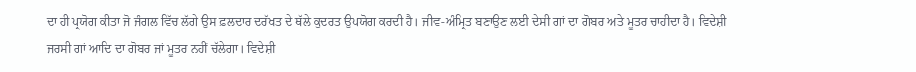ਦਾ ਹੀ ਪ੍ਰਯੋਗ ਕੀਤਾ ਜੋ ਜੰਗਲ ਵਿੱਚ ਲੱਗੇ ਉਸ ਫ਼ਲਦਾਰ ਦਰੱਖਤ ਦੇ ਥੱਲੇ ਕੁਦਰਤ ਉਪਯੋਗ ਕਰਦੀ ਹੈ। ਜੀਵ-ਅੰਮ੍ਰਿਤ ਬਣਾਉਣ ਲਈ ਦੇਸੀ ਗਾਂ ਦਾ ਗੋਬਰ ਅਤੇ ਮੂਤਰ ਚਾਹੀਦਾ ਹੈ। ਵਿਦੇਸ਼ੀ ਜਰਸੀ ਗਾਂ ਆਦਿ ਦਾ ਗੋਬਰ ਜਾਂ ਮੂਤਰ ਨਹੀਂ ਚੱਲੇਗਾ। ਵਿਦੇਸ਼ੀ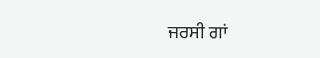ਜਰਸੀ ਗਾਂ